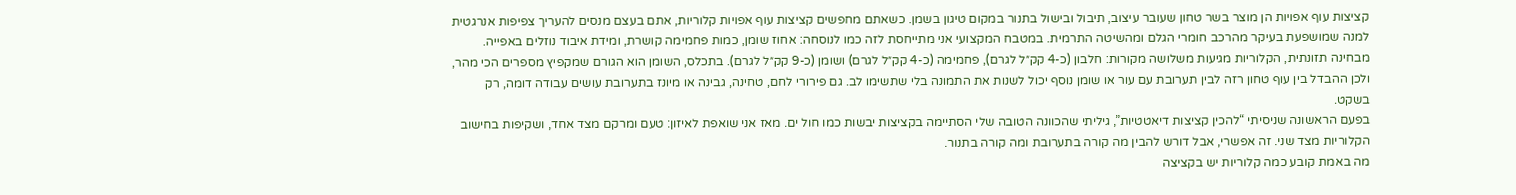קציצות עוף אפויות הן מוצר בשר טחון שעובר עיצוב, תיבול ובישול בתנור במקום טיגון בשמן. כשאתם מחפשים קציצות עוף אפויות קלוריות, אתם בעצם מנסים להעריך צפיפות אנרגטית למנה שמושפעת בעיקר מהרכב חומרי הגלם ומהשיטה התרמית. במטבח המקצועי אני מתייחסת לזה כמו לנוסחה: אחוז שומן, כמות פחמימה קושרת, ומידת איבוד נוזלים באפייה.
מבחינה תזונתית, הקלוריות מגיעות משלושה מקורות: חלבון (כ-4 קק״ל לגרם), פחמימה (כ-4 קק״ל לגרם) ושומן (כ-9 קק״ל לגרם). בתכלס, השומן הוא הגורם שמקפיץ מספרים הכי מהר, ולכן ההבדל בין עוף טחון רזה לבין תערובת עם עור או שומן נוסף יכול לשנות את התמונה בלי שתשימו לב. גם פירורי לחם, טחינה, גבינה או מיונז בתערובת עושים עבודה דומה, רק בשקט.
בפעם הראשונה שניסיתי “להכין קציצות דיאטטיות”, גיליתי שהכוונה הטובה שלי הסתיימה בקציצות יבשות כמו חול ים. מאז אני שואפת לאיזון: טעם ומרקם מצד אחד, ושקיפות בחישוב הקלוריות מצד שני. זה אפשרי, אבל דורש להבין מה קורה בתערובת ומה קורה בתנור.
מה באמת קובע כמה קלוריות יש בקציצה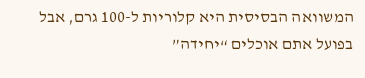המשוואה הבסיסית היא קלוריות ל-100 גרם, אבל בפועל אתם אוכלים “יחידה”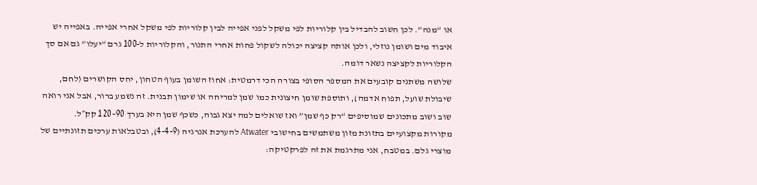או “מנה”. לכן חשוב להבדיל בין קלוריות לפי משקל לפני אפייה לבין קלוריות לפי משקל אחרי אפייה. באפייה יש איבוד מים ושומן נוזלי, ולכן אותה קציצה יכולה לשקול פחות אחרי התנור, והקלוריות ל-100 גרם “יעלו” גם אם סך הקלוריות לקציצה נשאר דומה.
שלושה משתנים קובעים את המספר הסופי בצורה הכי דרמטית: אחוז השומן בעוף הטחון, יחס הקושרים (לחם, שיבולת שועל, תפוח אדמה), ותוספת שומן חיצונית כמו שמן למריחה או שימון תבנית. זה נשמע ברור, אבל אני רואה שוב ושוב מתכונים שמוסיפים “רק כף שמן” ואז שואלים למה יצא גבוה, כשכף שמן היא בערך 90–120 קק״ל.
מקורות מקצועיים בתזונת מזון משתמשים בחישובי Atwater להערכת אנרגיה (4-4-9), ובטבלאות ערכים תזונתיים של מוצרי גלם. במטבח, אני מתרגמת את זה לפרקטיקה: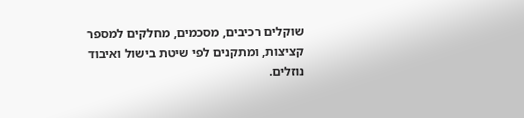שוקלים רכיבים, מסכמים, מחלקים למספר קציצות, ומתקנים לפי שיטת בישול ואיבוד נוזלים.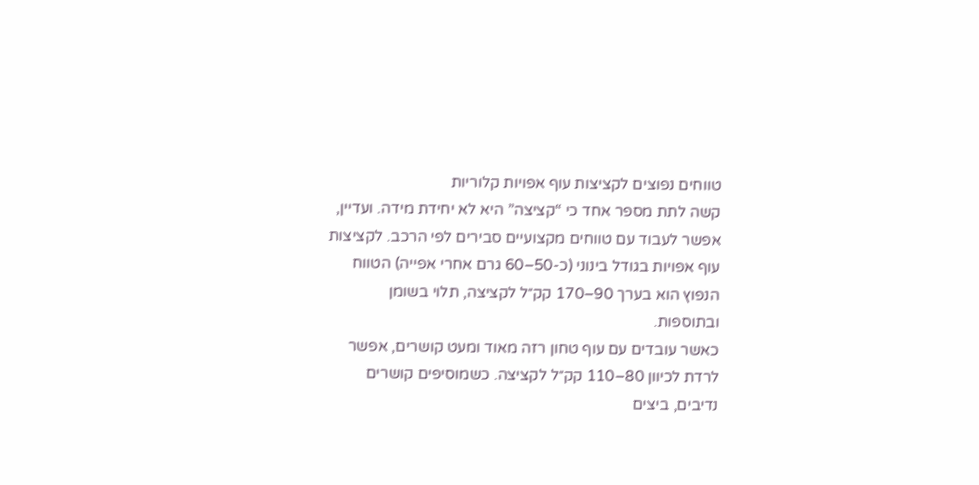טווחים נפוצים לקציצות עוף אפויות קלוריות
קשה לתת מספר אחד כי “קציצה” היא לא יחידת מידה. ועדיין, אפשר לעבוד עם טווחים מקצועיים סבירים לפי הרכב. לקציצות עוף אפויות בגודל בינוני (כ-50–60 גרם אחרי אפייה) הטווח הנפוץ הוא בערך 90–170 קק״ל לקציצה, תלוי בשומן ובתוספות.
כאשר עובדים עם עוף טחון רזה מאוד ומעט קושרים, אפשר לרדת לכיוון 80–110 קק״ל לקציצה. כשמוסיפים קושרים נדיבים, ביצים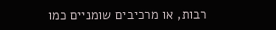רבות, או מרכיבים שומניים כמו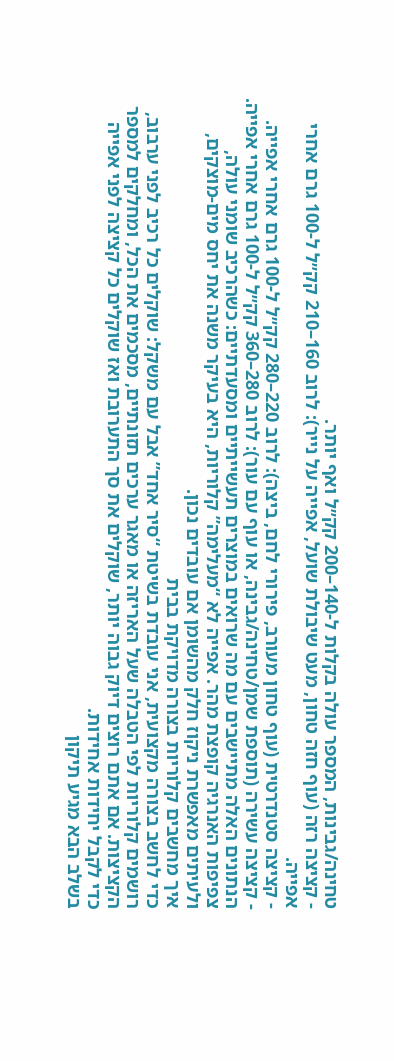טחינה/גבינות, המספר עולה בקלות ל-140–200 קק״ל ואף יותר.
- קציצה רזה (עוף חזה טחון, מעט שיבולת שועל, אפייה על נייר): לרוב 160–210 קק״ל ל-100 גרם אחרי אפייה.
- קציצה סטנדרטית (עוף טחון מעורב, פירורי לחם, ביצה): לרוב 220–280 קק״ל ל-100 גרם אחרי אפייה.
- קציצה עשירה (תוספת שמן/טחינה/גבינה, או עוף עם עור): לרוב 280–360 קק״ל ל-100 גרם אחרי אפייה.
הנתונים האלה מתיישבים עם מה שרואים במוצרים תעשייתיים ומסעדתיים: כשהרכיב שומני עולה, צפיפות האנרגיה קופצת מהר. אפייה לא “מעלימה” קלוריות, היא בעיקר משנה את יחס מים-מוצקים, ולעיתים מאפשרת ניקוז חלק מהשומן אם עובדים נכון.
איך מחשבים קלוריות בצורה מדויקת בבית
כדי לחשב בצורה מקצועית, אני עובדת בשיטת “סיר אחד” אבל עם משקל: שוקלים כל רכיב לפני ערבוב, רושמים קלוריות לפי הטבלה שעל האריזה או מאגר ערכים תזונתיים, מסכמים את הכל, ומחלקים למספר הקציצות. אם אתם רוצים דיוק גבוה יותר, שוקלים את סך התערובת ואז שוקלים כל קציצה לפני אפייה כדי לקבל יחידות אחידות.
בשלב הבא מגיע תיקון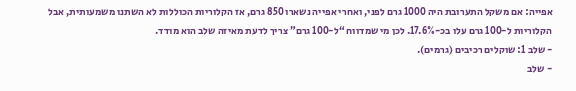אפייה: אם משקל התערובת היה 1000 גרם לפני, ואחרי אפייה נשארו 850 גרם, אז הקלוריות הכוללות לא השתנו משמעותית, אבל הקלוריות ל-100 גרם עלו בכ-17.6%. לכן מי שמדווח “ל-100 גרם” צריך לדעת מאיזה שלב הוא מודד.
- שלב 1: שוקלים רכיבים (גרמים).
- שלב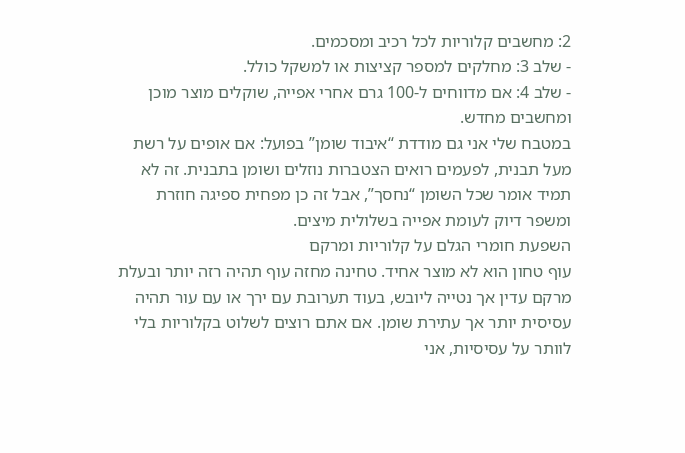2: מחשבים קלוריות לכל רכיב ומסכמים.
- שלב 3: מחלקים למספר קציצות או למשקל כולל.
- שלב 4: אם מדווחים ל-100 גרם אחרי אפייה, שוקלים מוצר מוכן ומחשבים מחדש.
במטבח שלי אני גם מודדת “איבוד שומן” בפועל: אם אופים על רשת מעל תבנית, לפעמים רואים הצטברות נוזלים ושומן בתבנית. זה לא תמיד אומר שכל השומן “נחסך”, אבל זה כן מפחית ספיגה חוזרת ומשפר דיוק לעומת אפייה בשלולית מיצים.
השפעת חומרי הגלם על קלוריות ומרקם
עוף טחון הוא לא מוצר אחיד. טחינה מחזה עוף תהיה רזה יותר ובעלת מרקם עדין אך נטייה ליובש, בעוד תערובת עם ירך או עם עור תהיה עסיסית יותר אך עתירת שומן. אם אתם רוצים לשלוט בקלוריות בלי לוותר על עסיסיות, אני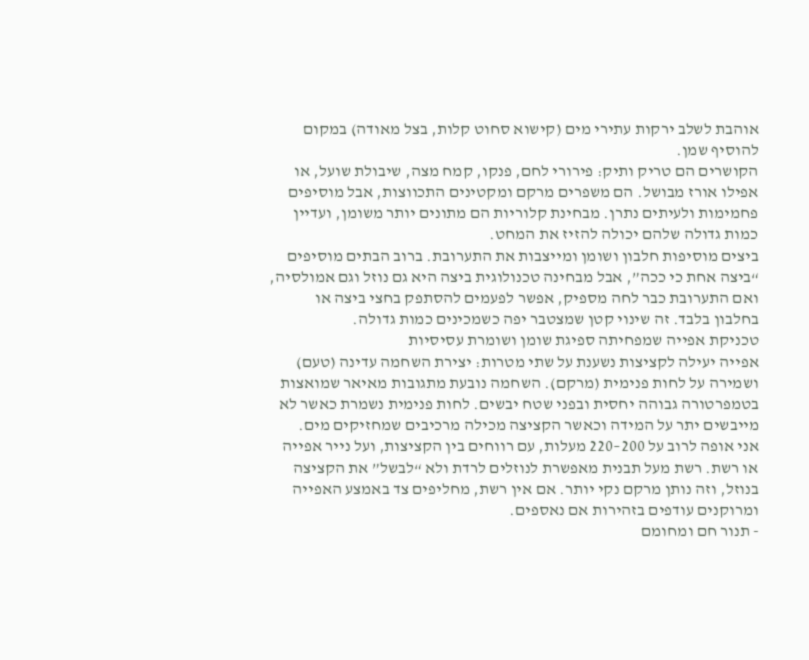אוהבת לשלב ירקות עתירי מים (קישוא סחוט קלות, בצל מאודה) במקום להוסיף שמן.
הקושרים הם טריק ותיק: פירורי לחם, פנקו, קמח מצה, שיבולת שועל, או אפילו אורז מבושל. הם משפרים מרקם ומקטינים התכווצות, אבל מוסיפים פחמימות ולעיתים נתרן. מבחינת קלוריות הם מתונים יותר משומן, ועדיין כמות גדולה שלהם יכולה להזיז את המחט.
ביצים מוסיפות חלבון ושומן ומייצבות את התערובת. ברוב הבתים מוסיפים “ביצה אחת כי ככה”, אבל מבחינה טכנולוגית ביצה היא גם נוזל וגם אמולסיה, ואם התערובת כבר לחה מספיק, אפשר לפעמים להסתפק בחצי ביצה או בחלבון בלבד. זה שינוי קטן שמצטבר יפה כשמכינים כמות גדולה.
טכניקת אפייה שמפחיתה ספיגת שומן ושומרת עסיסיות
אפייה יעילה לקציצות נשענת על שתי מטרות: יצירת השחמה עדינה (טעם) ושמירה על לחות פנימית (מרקם). השחמה נובעת מתגובות מאיאר שמואצות בטמפרטורה גבוהה יחסית ובפני שטח יבשים. לחות פנימית נשמרת כאשר לא מייבשים יתר על המידה וכאשר הקציצה מכילה מרכיבים שמחזיקים מים.
אני אופה לרוב על 200–220 מעלות, עם רווחים בין הקציצות, ועל נייר אפייה או רשת. רשת מעל תבנית מאפשרת לנוזלים לרדת ולא “לבשל” את הקציצה בנוזל, וזה נותן מרקם נקי יותר. אם אין רשת, מחליפים צד באמצע האפייה ומרוקנים עודפים בזהירות אם נאספים.
- תנור חם ומחומם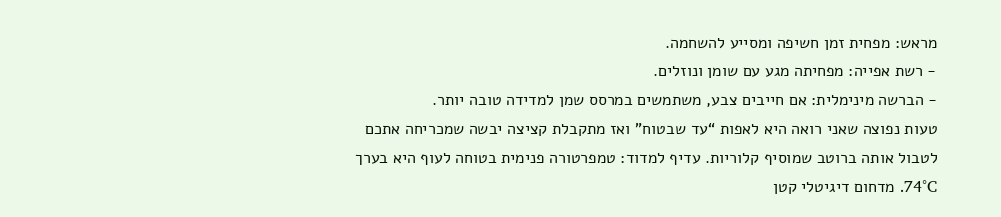מראש: מפחית זמן חשיפה ומסייע להשחמה.
- רשת אפייה: מפחיתה מגע עם שומן ונוזלים.
- הברשה מינימלית: אם חייבים צבע, משתמשים במרסס שמן למדידה טובה יותר.
טעות נפוצה שאני רואה היא לאפות “עד שבטוח” ואז מתקבלת קציצה יבשה שמכריחה אתכם לטבול אותה ברוטב שמוסיף קלוריות. עדיף למדוד: טמפרטורה פנימית בטוחה לעוף היא בערך 74°C. מדחום דיגיטלי קטן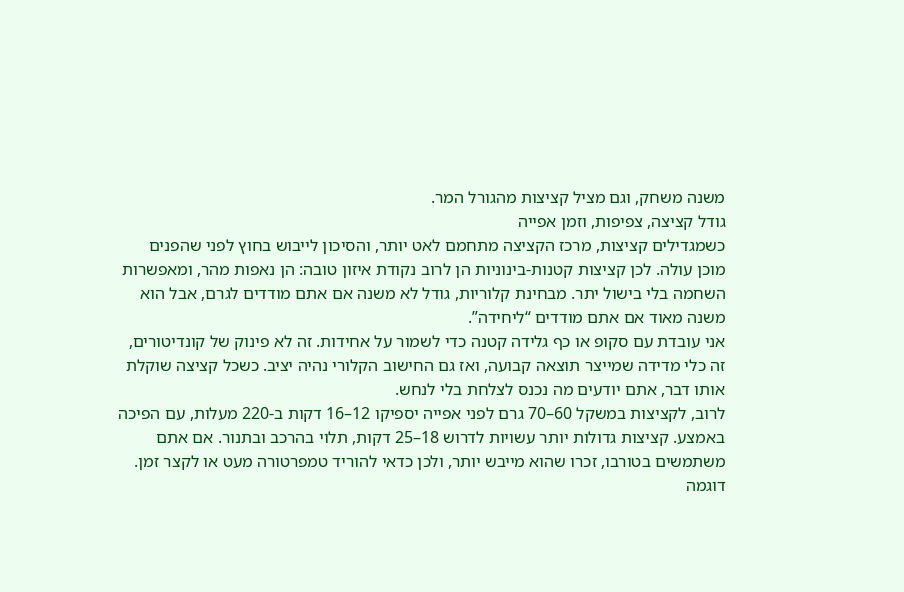משנה משחק, וגם מציל קציצות מהגורל המר.
גודל קציצה, צפיפות, וזמן אפייה
כשמגדילים קציצות, מרכז הקציצה מתחמם לאט יותר, והסיכון לייבוש בחוץ לפני שהפנים מוכן עולה. לכן קציצות קטנות-בינוניות הן לרוב נקודת איזון טובה: הן נאפות מהר, ומאפשרות השחמה בלי בישול יתר. מבחינת קלוריות, גודל לא משנה אם אתם מודדים לגרם, אבל הוא משנה מאוד אם אתם מודדים “ליחידה”.
אני עובדת עם סקופ או כף גלידה קטנה כדי לשמור על אחידות. זה לא פינוק של קונדיטורים, זה כלי מדידה שמייצר תוצאה קבועה, ואז גם החישוב הקלורי נהיה יציב. כשכל קציצה שוקלת אותו דבר, אתם יודעים מה נכנס לצלחת בלי לנחש.
לרוב, לקציצות במשקל 60–70 גרם לפני אפייה יספיקו 12–16 דקות ב-220 מעלות, עם הפיכה באמצע. קציצות גדולות יותר עשויות לדרוש 18–25 דקות, תלוי בהרכב ובתנור. אם אתם משתמשים בטורבו, זכרו שהוא מייבש יותר, ולכן כדאי להוריד טמפרטורה מעט או לקצר זמן.
דוגמה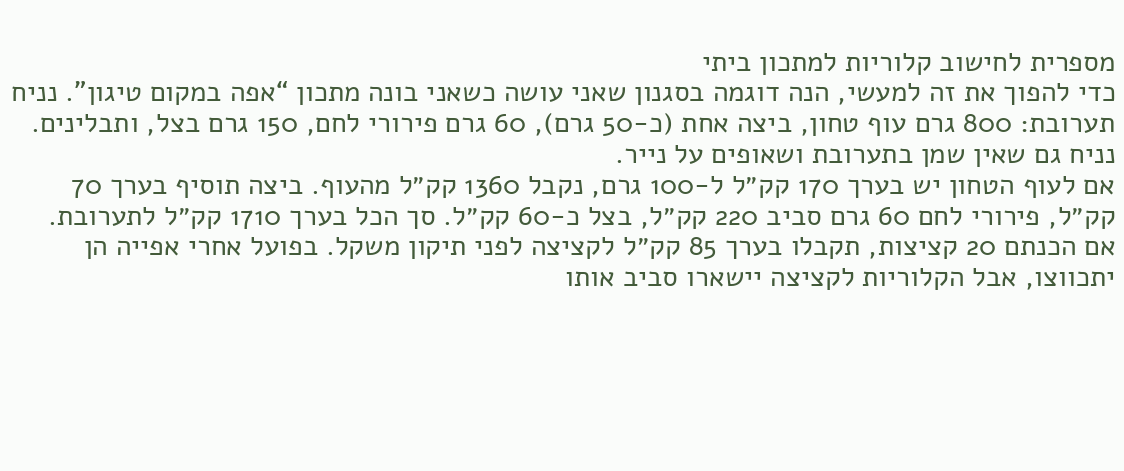מספרית לחישוב קלוריות למתכון ביתי
כדי להפוך את זה למעשי, הנה דוגמה בסגנון שאני עושה כשאני בונה מתכון “אפה במקום טיגון”. נניח תערובת: 800 גרם עוף טחון, ביצה אחת (כ-50 גרם), 60 גרם פירורי לחם, 150 גרם בצל, ותבלינים. נניח גם שאין שמן בתערובת ושאופים על נייר.
אם לעוף הטחון יש בערך 170 קק״ל ל-100 גרם, נקבל 1360 קק״ל מהעוף. ביצה תוסיף בערך 70 קק״ל, פירורי לחם 60 גרם סביב 220 קק״ל, בצל כ-60 קק״ל. סך הכל בערך 1710 קק״ל לתערובת.
אם הכנתם 20 קציצות, תקבלו בערך 85 קק״ל לקציצה לפני תיקון משקל. בפועל אחרי אפייה הן יתכווצו, אבל הקלוריות לקציצה יישארו סביב אותו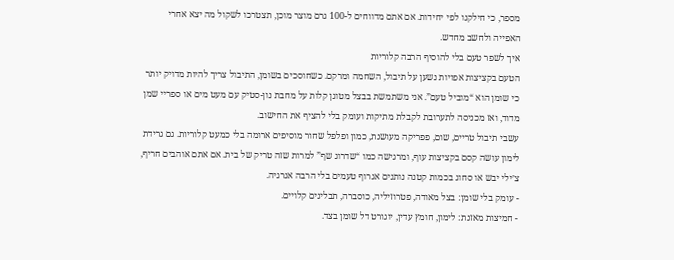מספר, כי חילקנו לפי יחידות. אם אתם מדווחים ל-100 גרם מוצר מוכן, תצטרכו לשקול מה יצא אחרי האפייה ולחשב מחדש.
איך לשפר טעם בלי להוסיף הרבה קלוריות
הטעם בקציצות אפויות נשען על תיבול, השחמה ומרקם. כשחוסכים בשומן, התיבול צריך להיות מדויק יותר כי שומן הוא “מוביל טעם”. אני משתמשת בבצל מטוגן קלות על מחבת נון-סטיק עם מעט מים או ספריי שמן מדוד, ואז מכניסה לתערובת לקבלת מתיקות ועומק בלי להציף את החישוב.
עשבי תיבול טריים, שום, פפריקה מעושנת, כמון ופלפל שחור מוסיפים ארומה בלי כמעט קלוריות. גם גרידת לימון עושה קסם בקציצות עוף, ומרגישה כמו “שדרוג שף” למרות שזה טריק של בית. אם אתם אוהבים חריף, צ׳ילי יבש או סחוג בכמות קטנה נותנים אגרוף טעמים בלי הרבה אנרגיה.
- עומק בלי שומן: בצל מאודה, פטרוזיליה, כוסברה, תבלינים קלויים.
- חמיצות מאזנת: לימון, חומץ עדין, יוגורט דל שומן בצד.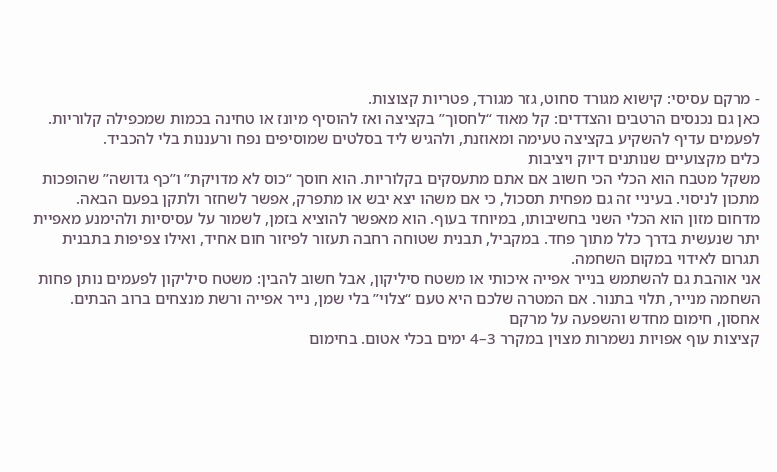- מרקם עסיסי: קישוא מגורד סחוט, גזר מגורד, פטריות קצוצות.
כאן גם נכנסים הרטבים והצדדים: קל מאוד “לחסוך” בקציצה ואז להוסיף מיונז או טחינה בכמות שמכפילה קלוריות. לפעמים עדיף להשקיע בקציצה טעימה ומאוזנת, ולהגיש ליד בסלטים שמוסיפים נפח ורעננות בלי להכביד.
כלים מקצועיים שנותנים דיוק ויציבות
משקל מטבח הוא הכלי הכי חשוב אם אתם מתעסקים בקלוריות. הוא חוסך “כוס לא מדויקת” ו”כף גדושה” שהופכות מתכון לניסוי. בעיניי זה גם מפחית תסכול, כי אם משהו יצא יבש או מתפרק, אפשר לשחזר ולתקן בפעם הבאה.
מדחום מזון הוא הכלי השני בחשיבותו, במיוחד בעוף. הוא מאפשר להוציא בזמן, לשמור על עסיסיות ולהימנע מאפיית יתר שנעשית בדרך כלל מתוך פחד. במקביל, תבנית שטוחה רחבה תעזור לפיזור חום אחיד, ואילו צפיפות בתבנית תגרום לאידוי במקום השחמה.
אני אוהבת גם להשתמש בנייר אפייה איכותי או משטח סיליקון, אבל חשוב להבין: משטח סיליקון לפעמים נותן פחות השחמה מנייר, תלוי בתנור. אם המטרה שלכם היא טעם “צלוי” בלי שמן, נייר אפייה ורשת מנצחים ברוב הבתים.
אחסון, חימום מחדש והשפעה על מרקם
קציצות עוף אפויות נשמרות מצוין במקרר 3–4 ימים בכלי אטום. בחימום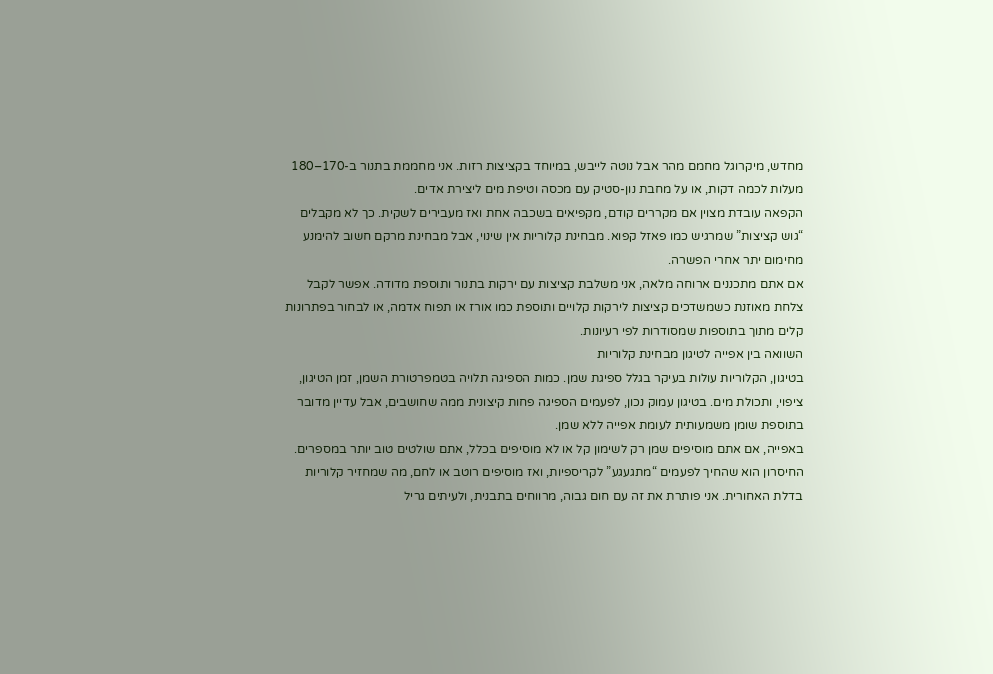מחדש, מיקרוגל מחמם מהר אבל נוטה לייבש, במיוחד בקציצות רזות. אני מחממת בתנור ב-170–180 מעלות לכמה דקות, או על מחבת נון-סטיק עם מכסה וטיפת מים ליצירת אדים.
הקפאה עובדת מצוין אם מקררים קודם, מקפיאים בשכבה אחת ואז מעבירים לשקית. כך לא מקבלים “גוש קציצות” שמרגיש כמו פאזל קפוא. מבחינת קלוריות אין שינוי, אבל מבחינת מרקם חשוב להימנע מחימום יתר אחרי הפשרה.
אם אתם מתכננים ארוחה מלאה, אני משלבת קציצות עם ירקות בתנור ותוספת מדודה. אפשר לקבל צלחת מאוזנת כשמשדכים קציצות לירקות קלויים ותוספת כמו אורז או תפוח אדמה, או לבחור בפתרונות קלים מתוך בתוספות שמסודרות לפי רעיונות.
השוואה בין אפייה לטיגון מבחינת קלוריות
בטיגון, הקלוריות עולות בעיקר בגלל ספיגת שמן. כמות הספיגה תלויה בטמפרטורת השמן, זמן הטיגון, ציפוי, ותכולת מים. בטיגון עמוק נכון, לפעמים הספיגה פחות קיצונית ממה שחושבים, אבל עדיין מדובר בתוספת שומן משמעותית לעומת אפייה ללא שמן.
באפייה, אם אתם מוסיפים שמן רק לשימון קל או לא מוסיפים בכלל, אתם שולטים טוב יותר במספרים. החיסרון הוא שהחיך לפעמים “מתגעגע” לקריספיות, ואז מוסיפים רוטב או לחם, מה שמחזיר קלוריות בדלת האחורית. אני פותרת את זה עם חום גבוה, מרווחים בתבנית, ולעיתים גריל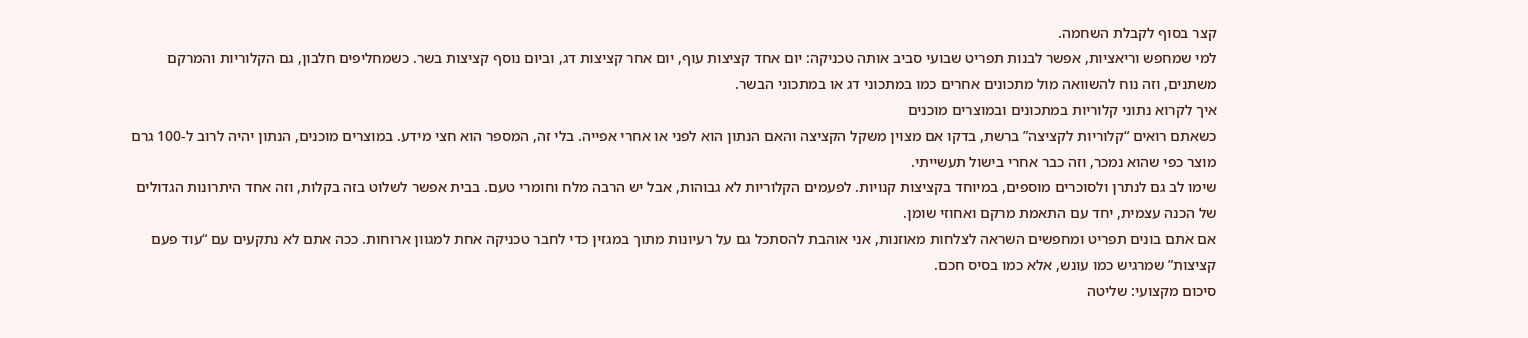קצר בסוף לקבלת השחמה.
למי שמחפש וריאציות, אפשר לבנות תפריט שבועי סביב אותה טכניקה: יום אחד קציצות עוף, יום אחר קציצות דג, וביום נוסף קציצות בשר. כשמחליפים חלבון, גם הקלוריות והמרקם משתנים, וזה נוח להשוואה מול מתכונים אחרים כמו במתכוני דג או במתכוני הבשר.
איך לקרוא נתוני קלוריות במתכונים ובמוצרים מוכנים
כשאתם רואים “קלוריות לקציצה” ברשת, בדקו אם מצוין משקל הקציצה והאם הנתון הוא לפני או אחרי אפייה. בלי זה, המספר הוא חצי מידע. במוצרים מוכנים, הנתון יהיה לרוב ל-100 גרם מוצר כפי שהוא נמכר, וזה כבר אחרי בישול תעשייתי.
שימו לב גם לנתרן ולסוכרים מוספים, במיוחד בקציצות קנויות. לפעמים הקלוריות לא גבוהות, אבל יש הרבה מלח וחומרי טעם. בבית אפשר לשלוט בזה בקלות, וזה אחד היתרונות הגדולים של הכנה עצמית, יחד עם התאמת מרקם ואחוזי שומן.
אם אתם בונים תפריט ומחפשים השראה לצלחות מאוזנות, אני אוהבת להסתכל גם על רעיונות מתוך במגזין כדי לחבר טכניקה אחת למגוון ארוחות. ככה אתם לא נתקעים עם “עוד פעם קציצות” שמרגיש כמו עונש, אלא כמו בסיס חכם.
סיכום מקצועי: שליטה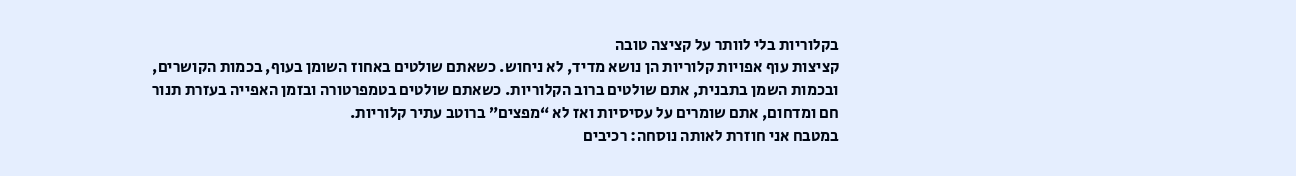בקלוריות בלי לוותר על קציצה טובה
קציצות עוף אפויות קלוריות הן נושא מדיד, לא ניחוש. כשאתם שולטים באחוז השומן בעוף, בכמות הקושרים, ובכמות השמן בתבנית, אתם שולטים ברוב הקלוריות. כשאתם שולטים בטמפרטורה ובזמן האפייה בעזרת תנור חם ומדחום, אתם שומרים על עסיסיות ואז לא “מפצים” ברוטב עתיר קלוריות.
במטבח אני חוזרת לאותה נוסחה: רכיבים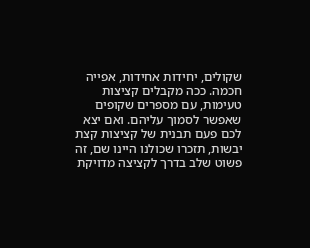שקולים, יחידות אחידות, אפייה חכמה. ככה מקבלים קציצות טעימות, עם מספרים שקופים שאפשר לסמוך עליהם. ואם יצא לכם פעם תבנית של קציצות קצת יבשות, תזכרו שכולנו היינו שם, זה פשוט שלב בדרך לקציצה מדויקת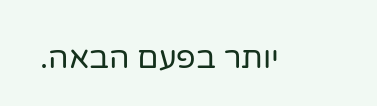יותר בפעם הבאה.